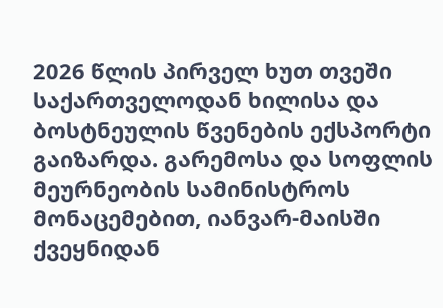2026 წლის პირველ ხუთ თვეში საქართველოდან ხილისა და ბოსტნეულის წვენების ექსპორტი გაიზარდა. გარემოსა და სოფლის მეურნეობის სამინისტროს მონაცემებით, იანვარ-მაისში ქვეყნიდან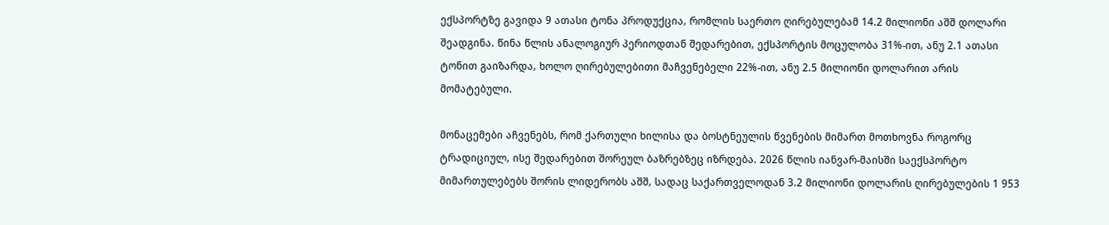ექსპორტზე გავიდა 9 ათასი ტონა პროდუქცია, რომლის საერთო ღირებულებამ 14.2 მილიონი აშშ დოლარი შეადგინა. წინა წლის ანალოგიურ პერიოდთან შედარებით, ექსპორტის მოცულობა 31%-ით, ანუ 2.1 ათასი ტონით გაიზარდა, ხოლო ღირებულებითი მაჩვენებელი 22%-ით, ანუ 2.5 მილიონი დოლარით არის მომატებული.

მონაცემები აჩვენებს, რომ ქართული ხილისა და ბოსტნეულის წვენების მიმართ მოთხოვნა როგორც ტრადიციულ, ისე შედარებით შორეულ ბაზრებზეც იზრდება. 2026 წლის იანვარ-მაისში საექსპორტო მიმართულებებს შორის ლიდერობს აშშ, სადაც საქართველოდან 3.2 მილიონი დოლარის ღირებულების 1 953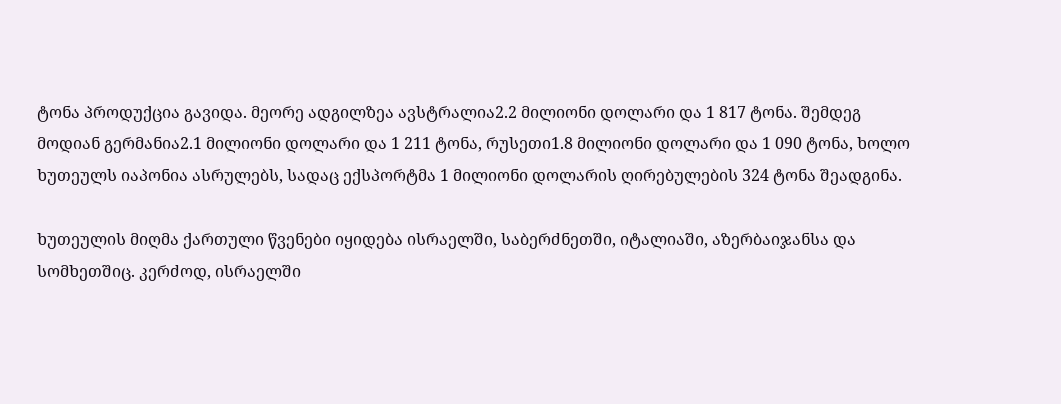ტონა პროდუქცია გავიდა. მეორე ადგილზეა ავსტრალია2.2 მილიონი დოლარი და 1 817 ტონა. შემდეგ მოდიან გერმანია2.1 მილიონი დოლარი და 1 211 ტონა, რუსეთი1.8 მილიონი დოლარი და 1 090 ტონა, ხოლო ხუთეულს იაპონია ასრულებს, სადაც ექსპორტმა 1 მილიონი დოლარის ღირებულების 324 ტონა შეადგინა.

ხუთეულის მიღმა ქართული წვენები იყიდება ისრაელში, საბერძნეთში, იტალიაში, აზერბაიჯანსა და სომხეთშიც. კერძოდ, ისრაელში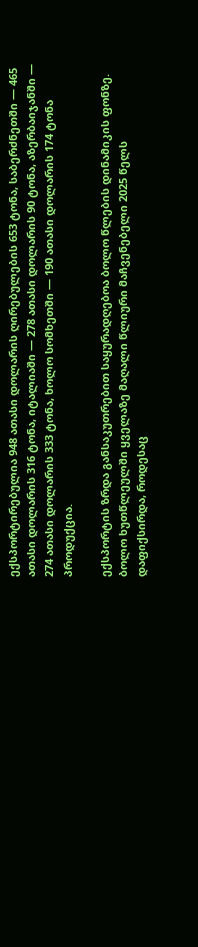ექსპორტირებულია 948 ათასი დოლარის ღირებულების 653 ტონა, საბერძნეთში — 465 ათასი დოლარის 316 ტონა, იტალიაში — 278 ათასი დოლარის 90 ტონა, აზერბაიჯანში — 274 ათასი დოლარის 333 ტონა, ხოლო სომხეთში — 190 ათასი დოლარის 174 ტონა პროდუქცია.

ექსპორტის ზრდა განსაკუთრებით საყურადღებოა ბოლო წლების დინამიკის ფონზე. ბოლო ხუთწლეულში ყველაზე მაღალი წლიური მაჩვენებელი 2025 წელს დაფიქსირდა, როდესაც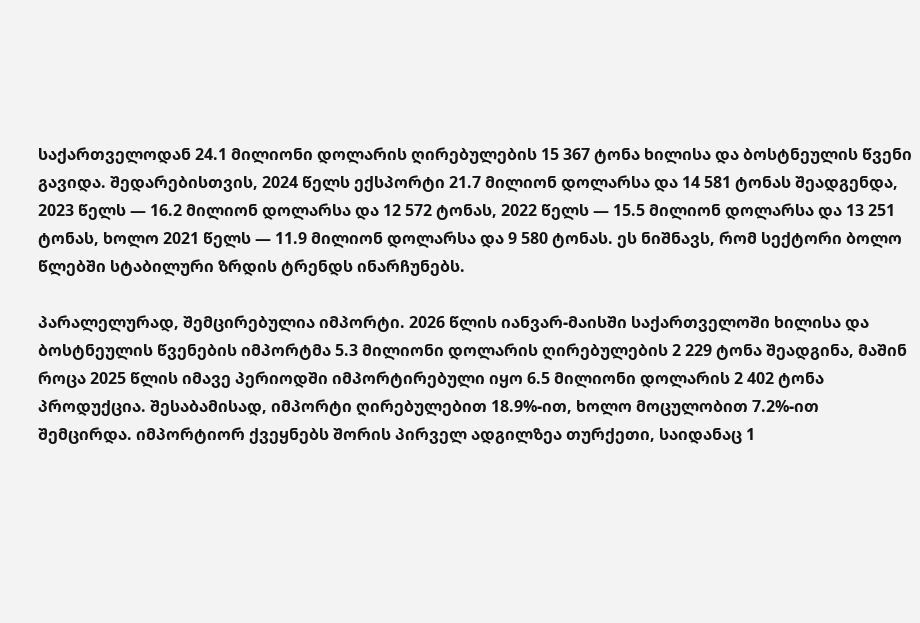საქართველოდან 24.1 მილიონი დოლარის ღირებულების 15 367 ტონა ხილისა და ბოსტნეულის წვენი გავიდა. შედარებისთვის, 2024 წელს ექსპორტი 21.7 მილიონ დოლარსა და 14 581 ტონას შეადგენდა, 2023 წელს — 16.2 მილიონ დოლარსა და 12 572 ტონას, 2022 წელს — 15.5 მილიონ დოლარსა და 13 251 ტონას, ხოლო 2021 წელს — 11.9 მილიონ დოლარსა და 9 580 ტონას. ეს ნიშნავს, რომ სექტორი ბოლო წლებში სტაბილური ზრდის ტრენდს ინარჩუნებს.

პარალელურად, შემცირებულია იმპორტი. 2026 წლის იანვარ-მაისში საქართველოში ხილისა და ბოსტნეულის წვენების იმპორტმა 5.3 მილიონი დოლარის ღირებულების 2 229 ტონა შეადგინა, მაშინ როცა 2025 წლის იმავე პერიოდში იმპორტირებული იყო 6.5 მილიონი დოლარის 2 402 ტონა პროდუქცია. შესაბამისად, იმპორტი ღირებულებით 18.9%-ით, ხოლო მოცულობით 7.2%-ით შემცირდა. იმპორტიორ ქვეყნებს შორის პირველ ადგილზეა თურქეთი, საიდანაც 1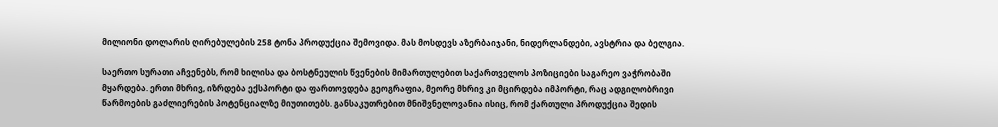მილიონი დოლარის ღირებულების 258 ტონა პროდუქცია შემოვიდა. მას მოსდევს აზერბაიჯანი, ნიდერლანდები, ავსტრია და ბელგია.

საერთო სურათი აჩვენებს, რომ ხილისა და ბოსტნეულის წვენების მიმართულებით საქართველოს პოზიციები საგარეო ვაჭრობაში მყარდება. ერთი მხრივ, იზრდება ექსპორტი და ფართოვდება გეოგრაფია, მეორე მხრივ კი მცირდება იმპორტი, რაც ადგილობრივი წარმოების გაძლიერების პოტენციალზე მიუთითებს. განსაკუთრებით მნიშვნელოვანია ისიც, რომ ქართული პროდუქცია შედის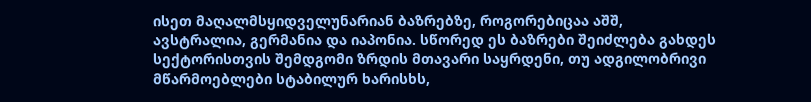ისეთ მაღალმსყიდველუნარიან ბაზრებზე, როგორებიცაა აშშ, ავსტრალია, გერმანია და იაპონია. სწორედ ეს ბაზრები შეიძლება გახდეს სექტორისთვის შემდგომი ზრდის მთავარი საყრდენი, თუ ადგილობრივი მწარმოებლები სტაბილურ ხარისხს,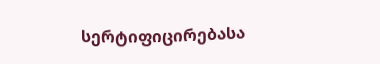სერტიფიცირებასა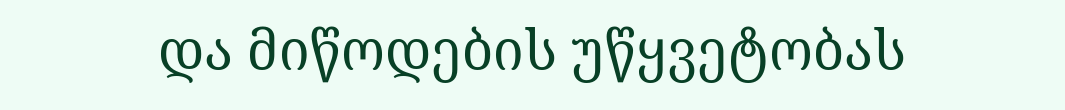და მიწოდების უწყვეტობას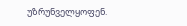უზრუნველყოფენ.